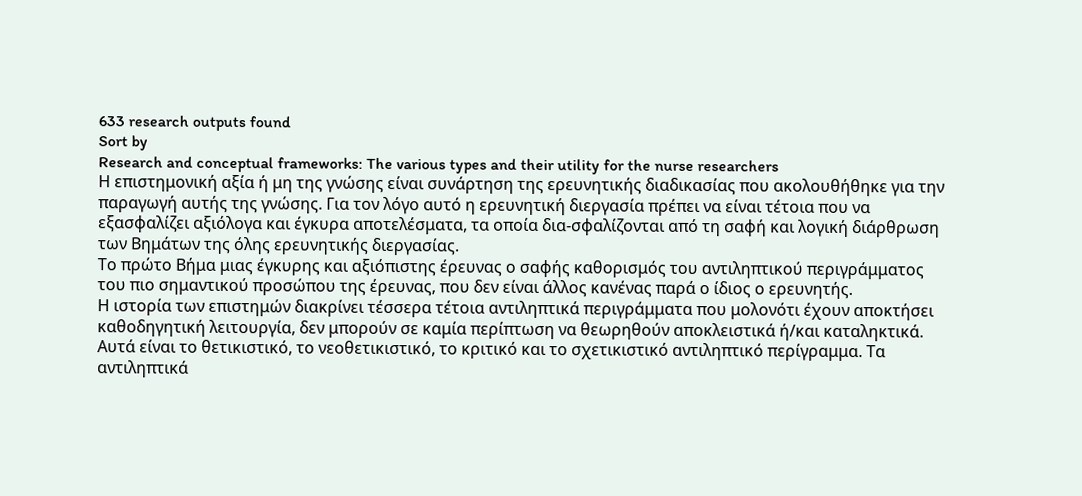633 research outputs found
Sort by
Research and conceptual frameworks: The various types and their utility for the nurse researchers
Η επιστημονική αξία ή μη της γνώσης είναι συνάρτηση της ερευνητικής διαδικασίας που ακολουθήθηκε για την παραγωγή αυτής της γνώσης. Για τον λόγο αυτό η ερευνητική διεργασία πρέπει να είναι τέτοια που να εξασφαλίζει αξιόλογα και έγκυρα αποτελέσματα, τα οποία δια-σφαλίζονται από τη σαφή και λογική διάρθρωση των Βημάτων της όλης ερευνητικής διεργασίας.
Το πρώτο Βήμα μιας έγκυρης και αξιόπιστης έρευνας ο σαφής καθορισμός του αντιληπτικού περιγράμματος του πιο σημαντικού προσώπου της έρευνας, που δεν είναι άλλος κανένας παρά ο ίδιος ο ερευνητής.
Η ιστορία των επιστημών διακρίνει τέσσερα τέτοια αντιληπτικά περιγράμματα που μολονότι έχουν αποκτήσει καθοδηγητική λειτουργία, δεν μπορούν σε καμία περίπτωση να θεωρηθούν αποκλειστικά ή/και καταληκτικά. Αυτά είναι το θετικιστικό, το νεοθετικιστικό, το κριτικό και το σχετικιστικό αντιληπτικό περίγραμμα. Τα αντιληπτικά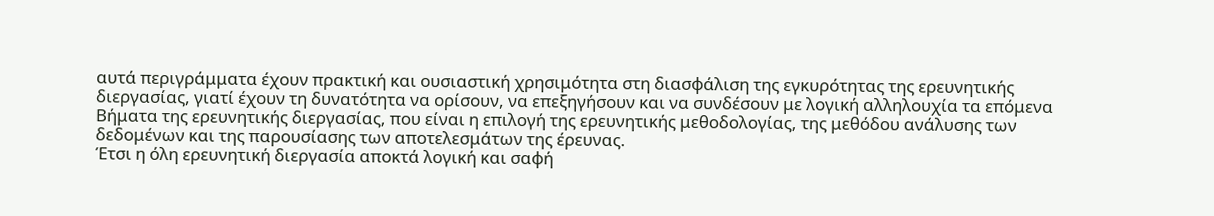αυτά περιγράμματα έχουν πρακτική και ουσιαστική χρησιμότητα στη διασφάλιση της εγκυρότητας της ερευνητικής διεργασίας, γιατί έχουν τη δυνατότητα να ορίσουν, να επεξηγήσουν και να συνδέσουν με λογική αλληλουχία τα επόμενα Βήματα της ερευνητικής διεργασίας, που είναι η επιλογή της ερευνητικής μεθοδολογίας, της μεθόδου ανάλυσης των δεδομένων και της παρουσίασης των αποτελεσμάτων της έρευνας.
Έτσι η όλη ερευνητική διεργασία αποκτά λογική και σαφή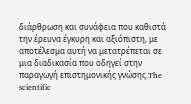διάρθρωση και συνάφεια που καθιστά την έρευνα έγκυρη και αξιόπιστη, με αποτέλεσμα αυτή να μετατρέπεται σε μια διαδικασία που οδηγεί στην παραγωγή επιστημονικής γνώσης.The scientific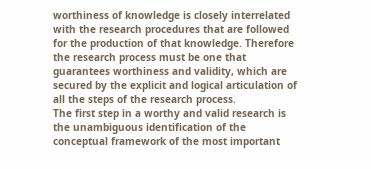worthiness of knowledge is closely interrelated with the research procedures that are followed for the production of that knowledge. Therefore the research process must be one that guarantees worthiness and validity, which are secured by the explicit and logical articulation of all the steps of the research process.
The first step in a worthy and valid research is the unambiguous identification of the conceptual framework of the most important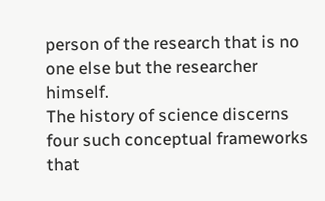person of the research that is no one else but the researcher himself.
The history of science discerns four such conceptual frameworks that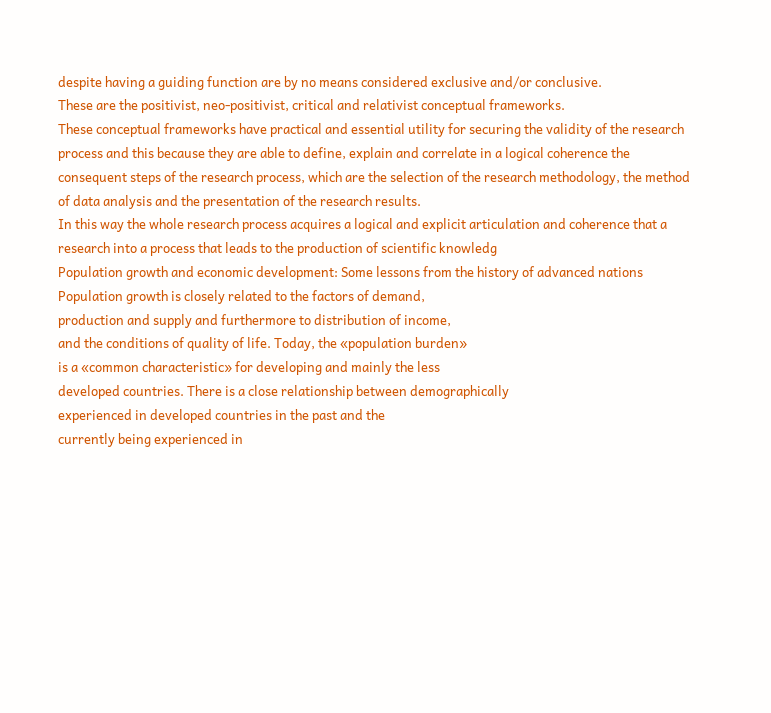despite having a guiding function are by no means considered exclusive and/or conclusive.
These are the positivist, neo-positivist, critical and relativist conceptual frameworks.
These conceptual frameworks have practical and essential utility for securing the validity of the research process and this because they are able to define, explain and correlate in a logical coherence the consequent steps of the research process, which are the selection of the research methodology, the method of data analysis and the presentation of the research results.
In this way the whole research process acquires a logical and explicit articulation and coherence that a research into a process that leads to the production of scientific knowledg
Population growth and economic development: Some lessons from the history of advanced nations
Population growth is closely related to the factors of demand,
production and supply and furthermore to distribution of income,
and the conditions of quality of life. Today, the «population burden»
is a «common characteristic» for developing and mainly the less
developed countries. There is a close relationship between demographically
experienced in developed countries in the past and the
currently being experienced in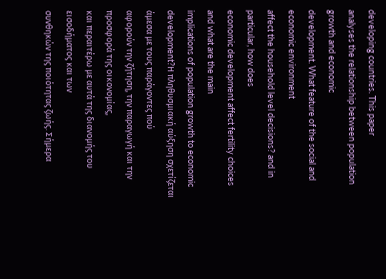developing countries. This paper
analyses the relationship between population growth and economic
development. What feature of the social and economic environment
affect the household level decisions? and in particular, how does
economic development affect fertility choices and what are the main
implications of population growth to economic development?Η πληθυσμιακή αύξηση σχετίζεται άμεσα με τους παράγοντες πού
αφορούν την ζήτηση, την παραγωγή και την προσφορά της οικονομίας,
και περαιτέρω με αυτά της διανομής του εισοδήματος και των
συνθηκών της ποιότητας ζωής. Σήμερα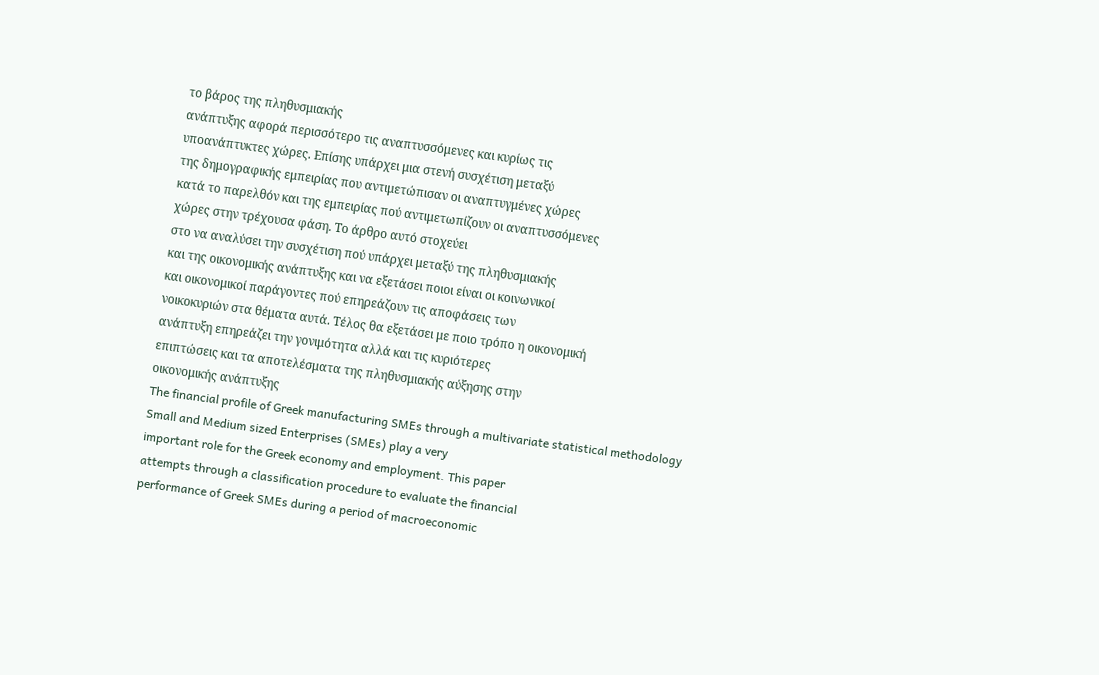το βάρος της πληθυσμιακής
ανάπτυξης αφορά περισσότερο τις αναπτυσσόμενες και κυρίως τις
υποανάπτυκτες χώρες. Επίσης υπάρχει μια στενή συσχέτιση μεταξύ
της δημογραφικής εμπειρίας που αντιμετώπισαν οι αναπτυγμένες χώρες
κατά το παρελθόν και της εμπειρίας πού αντιμετωπίζουν οι αναπτυσσόμενες
χώρες στην τρέχουσα φάση. Το άρθρο αυτό στοχεύει
στο να αναλύσει την συσχέτιση πού υπάρχει μεταξύ της πληθυσμιακής
και της οικονομικής ανάπτυξης και να εξετάσει ποιοι είναι οι κοινωνικοί
και οικονομικοί παράγοντες πού επηρεάζουν τις αποφάσεις των
νοικοκυριών στα θέματα αυτά. Τέλος θα εξετάσει με ποιο τρόπο η οικονομική
ανάπτυξη επηρεάζει την γονιμότητα αλλά και τις κυριότερες
επιπτώσεις και τα αποτελέσματα της πληθυσμιακής αύξησης στην
οικονομικής ανάπτυξης
The financial profile of Greek manufacturing SMEs through a multivariate statistical methodology
Small and Medium sized Enterprises (SMEs) play a very
important role for the Greek economy and employment. This paper
attempts through a classification procedure to evaluate the financial
performance of Greek SMEs during a period of macroeconomic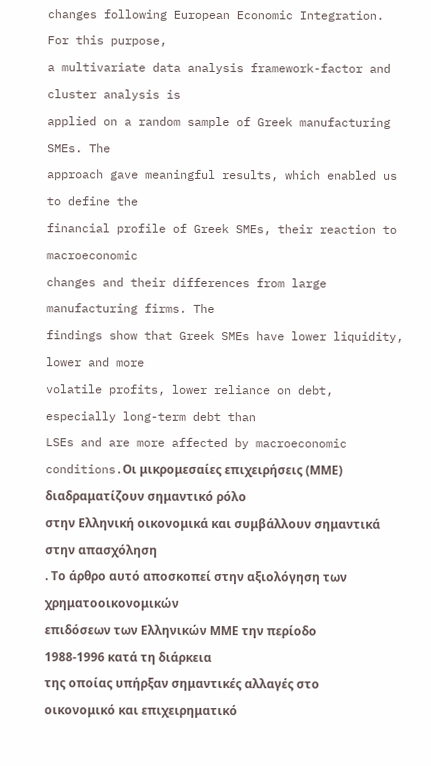changes following European Economic Integration. For this purpose,
a multivariate data analysis framework-factor and cluster analysis is
applied on a random sample of Greek manufacturing SMEs. The
approach gave meaningful results, which enabled us to define the
financial profile of Greek SMEs, their reaction to macroeconomic
changes and their differences from large manufacturing firms. The
findings show that Greek SMEs have lower liquidity, lower and more
volatile profits, lower reliance on debt, especially long-term debt than
LSEs and are more affected by macroeconomic conditions.Οι μικρομεσαίες επιχειρήσεις (ΜΜΕ) διαδραματίζουν σημαντικό ρόλο
στην Ελληνική οικονομικά και συμβάλλουν σημαντικά στην απασχόληση
. Το άρθρο αυτό αποσκοπεί στην αξιολόγηση των χρηματοοικονομικών
επιδόσεων των Ελληνικών ΜΜΕ την περίοδο 1988-1996 κατά τη διάρκεια
της οποίας υπήρξαν σημαντικές αλλαγές στο οικονομικό και επιχειρηματικό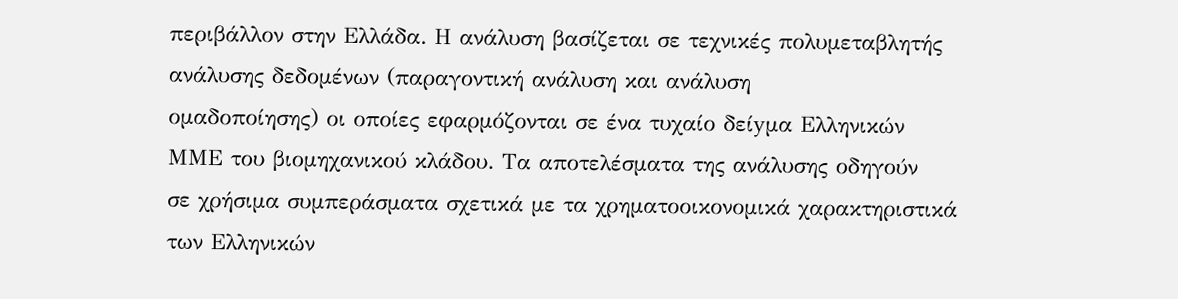περιβάλλον στην Ελλάδα. Η ανάλυση βασίζεται σε τεχνικές πολυμεταβλητής
ανάλυσης δεδομένων (παραγοντική ανάλυση και ανάλυση
ομαδοποίησης) οι οποίες εφαρμόζονται σε ένα τυχαίο δείyμα Ελληνικών
ΜΜΕ του βιομηχανικού κλάδου. Τα αποτελέσματα της ανάλυσης οδηγούν
σε χρήσιμα συμπεράσματα σχετικά με τα χρηματοοικονομικά χαρακτηριστικά
των Ελληνικών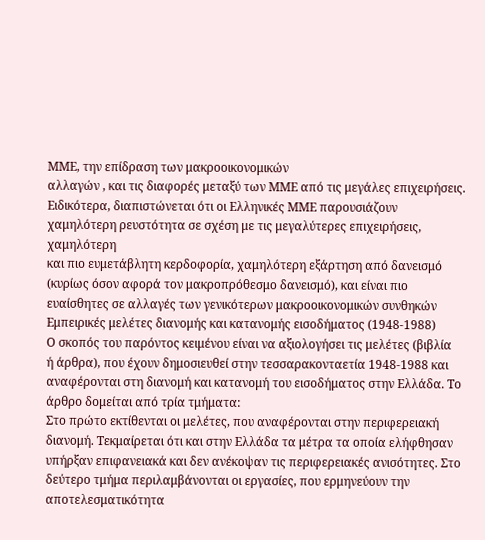ΜΜΕ, την επίδραση των μακροοικονομικών
αλλαγών , και τις διαφορές μεταξύ των ΜΜΕ από τις μεγάλες επιχειρήσεις.
Ειδικότερα, διαπιστώνεται ότι οι Ελληνικές ΜΜΕ παρουσιάζουν
χαμηλότερη ρευστότητα σε σχέση με τις μεγαλύτερες επιχειρήσεις, χαμηλότερη
και πιο ευμετάβλητη κερδοφορία, χαμηλότερη εξάρτηση από δανεισμό
(κυρίως όσον αφορά τον μακροπρόθεσμο δανεισμό), και είναι πιο
ευαίσθητες σε αλλαγές των γενικότερων μακροοικονομικών συνθηκών
Εμπειρικές μελέτες διανομής και κατανομής εισοδήματος (1948-1988)
Ο σκοπός του παρόντος κειμένου είναι να αξιολογήσει τις μελέτες (βιβλία
ή άρθρα), που έχουν δημοσιευθεί στην τεσσαρακονταετία 1948-1988 και
αναφέρονται στη διανομή και κατανομή του εισοδήματος στην Ελλάδα. Το
άρθρο δομείται από τρία τμήματα:
Στο πρώτο εκτίθενται οι μελέτες, που αναφέρονται στην περιφερειακή
διανομή. Τεκμαίρεται ότι και στην Ελλάδα τα μέτρα τα οποία ελήφθησαν
υπήρξαν επιφανειακά και δεν ανέκοψαν τις περιφερειακές ανισότητες. Στο
δεύτερο τμήμα περιλαμβάνονται οι εργασίες, που ερμηνεύουν την αποτελεσματικότητα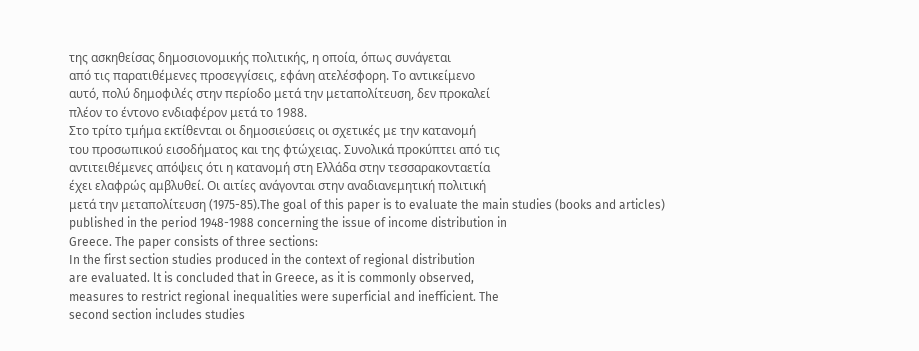της ασκηθείσας δημοσιονομικής πολιτικής, η οποία, όπως συνάγεται
από τις παρατιθέμενες προσεγγίσεις, εφάνη ατελέσφορη. Το αντικείμενο
αυτό, πολύ δημοφιλές στην περίοδο μετά την μεταπολίτευση, δεν προκαλεί
πλέον το έντονο ενδιαφέρον μετά το 1988.
Στο τρίτο τμήμα εκτίθενται οι δημοσιεύσεις οι σχετικές με την κατανομή
του προσωπικού εισοδήματος και της φτώχειας. Συνολικά προκύπτει από τις
αντιτειθέμενες απόψεις ότι η κατανομή στη Ελλάδα στην τεσσαρακονταετία
έχει ελαφρώς αμβλυθεί. Οι αιτίες ανάγονται στην αναδιανεμητική πολιτική
μετά την μεταπολίτευση (1975-85).The goal of this paper is to evaluate the main studies (books and articles)
published in the period 1948-1988 concerning the issue of income distribution in
Greece. The paper consists of three sections:
In the first section studies produced in the context of regional distribution
are evaluated. lt is concluded that in Greece, as it is commonly observed,
measures to restrict regional inequalities were superficial and inefficient. The
second section includes studies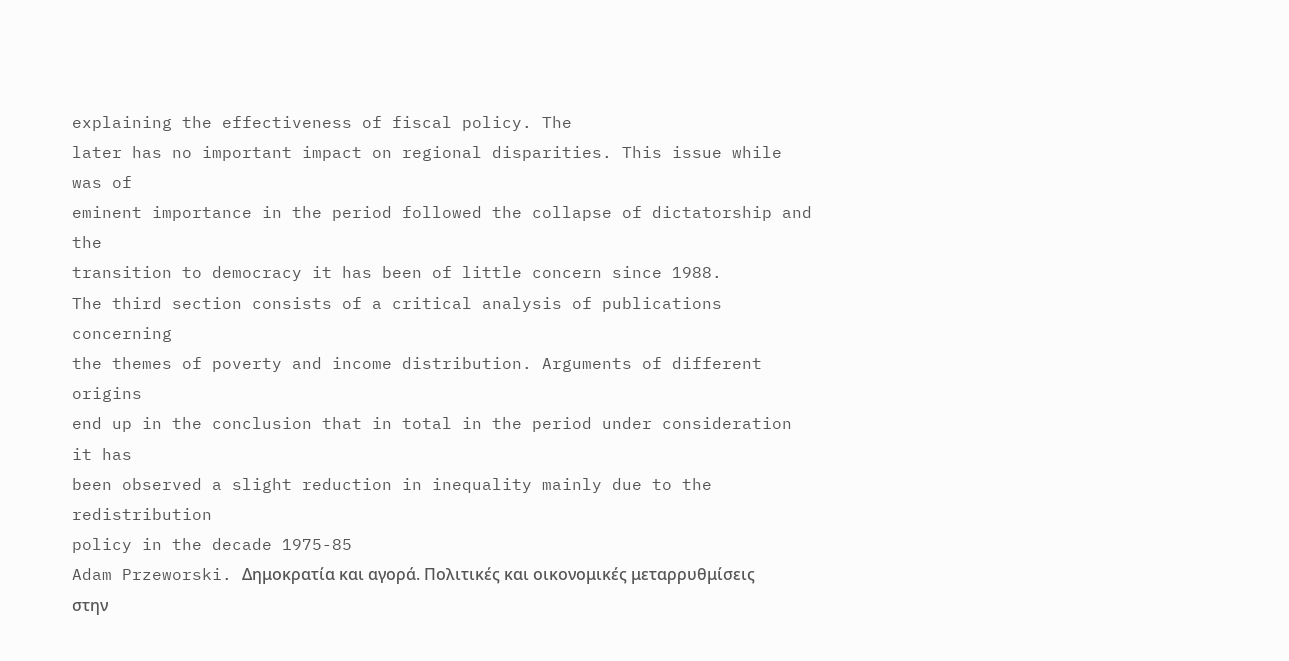explaining the effectiveness of fiscal policy. The
later has no important impact on regional disparities. This issue while was of
eminent importance in the period followed the collapse of dictatorship and the
transition to democracy it has been of little concern since 1988.
The third section consists of a critical analysis of publications concerning
the themes of poverty and income distribution. Arguments of different origins
end up in the conclusion that in total in the period under consideration it has
been observed a slight reduction in inequality mainly due to the redistribution
policy in the decade 1975-85
Adam Przeworski. Δημοκρατία και αγορά. Πολιτικές και οικονομικές μεταρρυθμίσεις στην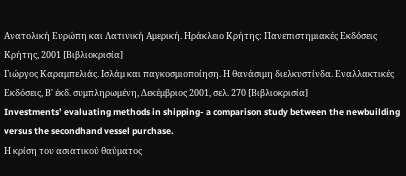Ανατολική Ευρώπη και Λατινική Αμερική. Ηράκλειο Κρήτης: Πανεπιστημιακές Εκδόσεις Κρήτης, 2001 [Βιβλιοκρισία]
Γιώργος Καραμπελιάς. Ισλάμ και παγκοσμιοποίηση. Η θανάσιμη διελκυστίνδα. Εναλλακτικές Εκδόσεις, Β' έκδ. συμπληρωμένη, Δεκέμβριος 2001, σελ. 270 [Βιβλιοκρισία]
Investments’ evaluating methods in shipping- a comparison study between the newbuilding versus the secondhand vessel purchase.
Η κρίση του ασιατικού θαύματος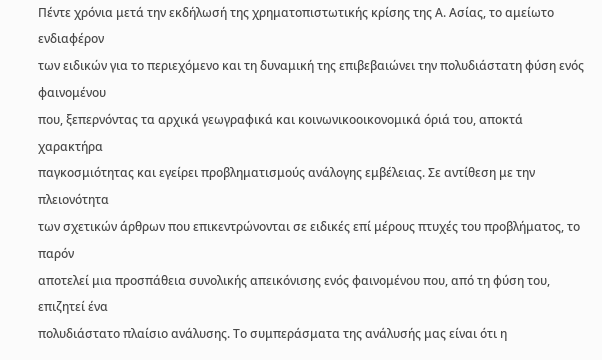Πέντε χρόνια μετά την εκδήλωσή της χρηματοπιστωτικής κρίσης της Α. Ασίας, το αμείωτο ενδιαφέρον
των ειδικών για το περιεχόμενο και τη δυναμική της επιβεβαιώνει την πολυδιάστατη φύση ενός φαινομένου
που, ξεπερνόντας τα αρχικά γεωγραφικά και κοινωνικοοικονομικά όριά του, αποκτά χαρακτήρα
παγκοσμιότητας και εγείρει προβληματισμούς ανάλογης εμβέλειας. Σε αντίθεση με την πλειονότητα
των σχετικών άρθρων που επικεντρώνονται σε ειδικές επί μέρους πτυχές του προβλήματος, το παρόν
αποτελεί μια προσπάθεια συνολικής απεικόνισης ενός φαινομένου που, από τη φύση του, επιζητεί ένα
πολυδιάστατο πλαίσιο ανάλυσης. Το συμπεράσματα της ανάλυσής μας είναι ότι η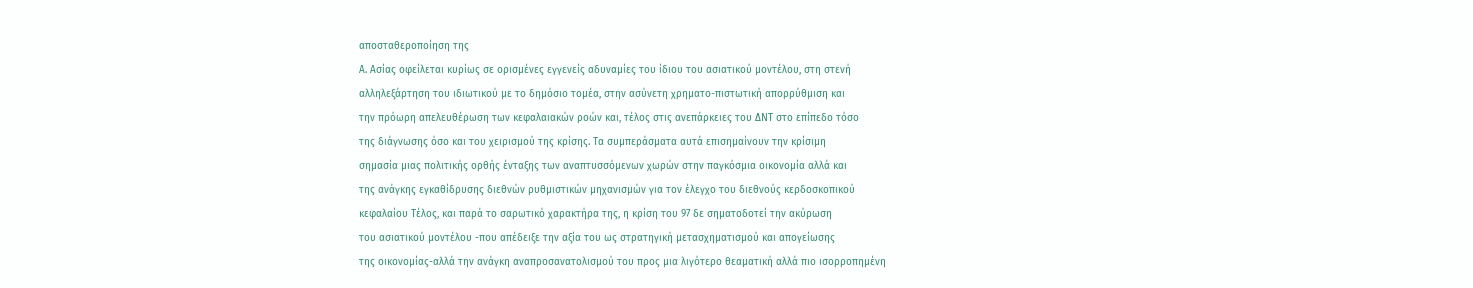αποσταθεροποίηση της
Α. Ασίας οφείλεται κυρίως σε ορισμένες εγγενείς αδυναμίες του ίδιου του ασιατικού μοντέλου, στη στενή
αλληλεξάρτηση του ιδιωτικού με το δημόσιο τομέα, στην ασύνετη χρηματο-πιστωτική απορρύθμιση και
την πρόωρη απελευθέρωση των κεφαλαιακών ροών και, τέλος στις ανεπάρκειες του ΔΝΤ στο επίπεδο τόσο
της διάγνωσης όσο και του χειρισμού της κρίσης. Τα συμπεράσματα αυτά επισημαίνουν την κρίσιμη
σημασία μιας πολιτικής ορθής ένταξης των αναπτυσσόμενων χωρών στην παγκόσμια οικονομία αλλά και
της ανάγκης εγκαθίδρυσης διεθνών ρυθμιστικών μηχανισμών για τον έλεγχο του διεθνούς κερδοσκοπικού
κεφαλαίου Τέλος, και παρά το σαρωτικό χαρακτήρα της, η κρίση του 97 δε σηματοδοτεί την ακύρωση
του ασιατικού μοντέλου -που απέδειξε την αξία του ως στρατηγική μετασχηματισμού και απογείωσης
της οικονομίας-αλλά την ανάγκη αναπροσανατολισμού του προς μια λιγότερο θεαματική αλλά πιο ισορροπημένη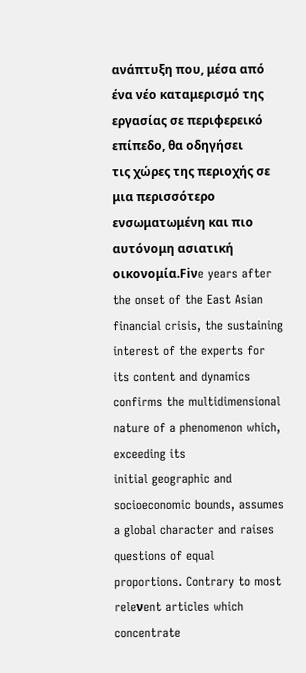ανάπτυξη που, μέσα από ένα νέο καταμερισμό της εργασίας σε περιφερεικό επίπεδο, θα οδηγήσει
τις χώρες της περιοχής σε μια περισσότερο ενσωματωμένη και πιο αυτόνομη ασιατική οικονομία.Fiνe years after the onset of the East Asian financial crisis, the sustaining interest of the experts for
its content and dynamics confirms the multidimensional nature of a phenomenon which, exceeding its
initial geographic and socioeconomic bounds, assumes a global character and raises questions of equal
proportions. Contrary to most releνent articles which concentrate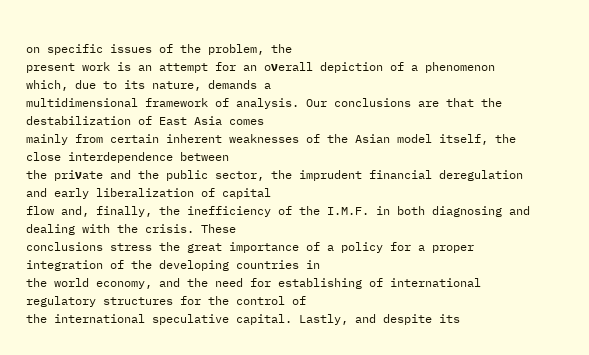on specific issues of the problem, the
present work is an attempt for an oνerall depiction of a phenomenon which, due to its nature, demands a
multidimensional framework of analysis. Our conclusions are that the destabilization of East Asia comes
mainly from certain inherent weaknesses of the Asian model itself, the close interdependence between
the priνate and the public sector, the imprudent financial deregulation and early liberalization of capital
flow and, finally, the inefficiency of the I.M.F. in both diagnosing and dealing with the crisis. These
conclusions stress the great importance of a policy for a proper integration of the developing countries in
the world economy, and the need for establishing of international regulatory structures for the control of
the international speculative capital. Lastly, and despite its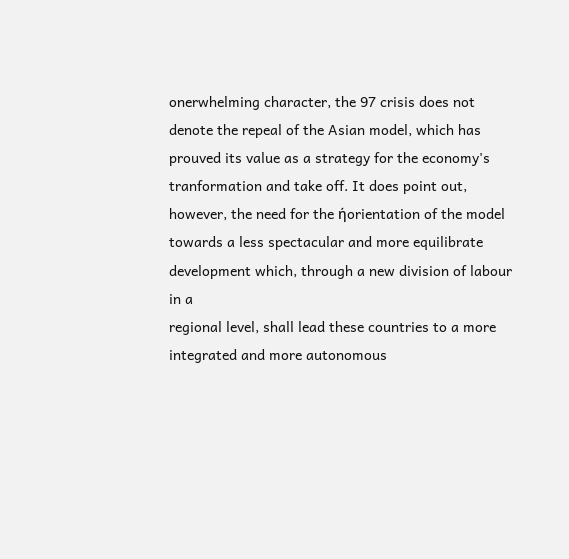onerwhelming character, the 97 crisis does not
denote the repeal of the Asian model, which has prouved its value as a strategy for the economy's
tranformation and take off. It does point out, however, the need for the ήorientation of the model
towards a less spectacular and more equilibrate development which, through a new division of labour in a
regional level, shall lead these countries to a more integrated and more autonomous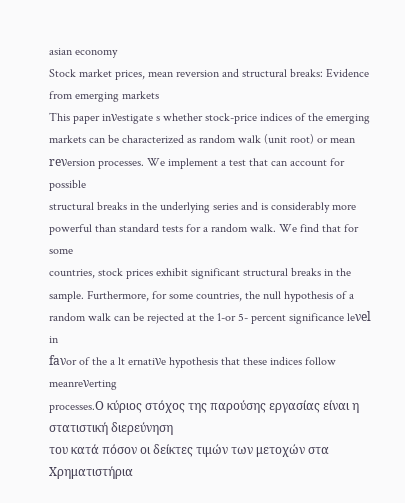asian economy
Stock market prices, mean reversion and structural breaks: Evidence from emerging markets
This paper inνestigate s whether stock-price indices of the emerging
markets can be characterized as random walk (unit root) or mean
reνersion processes. We implement a test that can account for possible
structural breaks in the underlying series and is considerably more
powerful than standard tests for a random walk. We find that for some
countries, stock prices exhibit significant structural breaks in the
sample. Furthermore, for some countries, the null hypothesis of a
random walk can be rejected at the 1-or 5- percent significance leνel in
faνor of the a lt ernatiνe hypothesis that these indices follow meanreνerting
processes.Ο κύριος στόχος της παρούσης εργασίας είναι η στατιστική διερεύνηση
του κατά πόσον οι δείκτες τιμών των μετοχών στα Χρηματιστήρια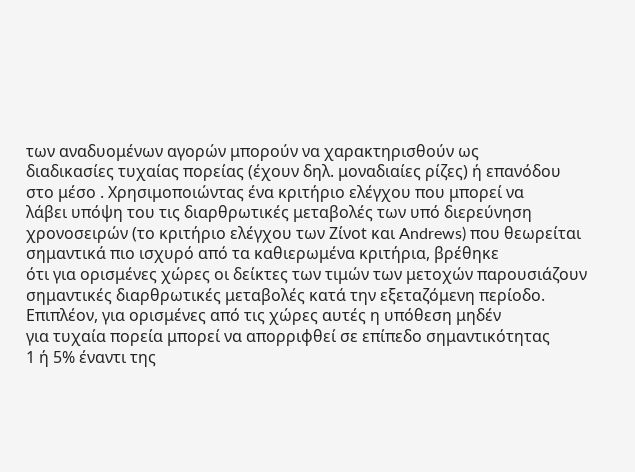των αναδυομένων αγορών μπορούν να χαρακτηρισθούν ως
διαδικασίες τυχαίας πορείας (έχουν δηλ. μοναδιαίες ρίζες) ή επανόδου
στο μέσο . Χρησιμοποιώντας ένα κριτήριο ελέγχου που μπορεί να
λάβει υπόψη του τις διαρθρωτικές μεταβολές των υπό διερεύνηση
χρονοσειρών (το κριτήριο ελέγχου των Ζίνοt και Andrews) που θεωρείται
σημαντικά πιο ισχυρό από τα καθιερωμένα κριτήρια, βρέθηκε
ότι για ορισμένες χώρες οι δείκτες των τιμών των μετοχών παρουσιάζουν
σημαντικές διαρθρωτικές μεταβολές κατά την εξεταζόμενη περίοδο.
Επιπλέον, για ορισμένες από τις χώρες αυτές η υπόθεση μηδέν
για τυχαία πορεία μπορεί να απορριφθεί σε επίπεδο σημαντικότητας
1 ή 5% έναντι της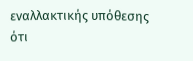εναλλακτικής υπόθεσης ότι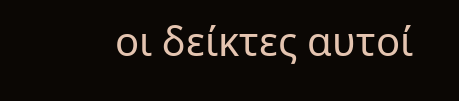οι δείκτες αυτοί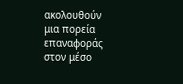ακολουθούν
μια πορεία επαναφοράς στον μέσο